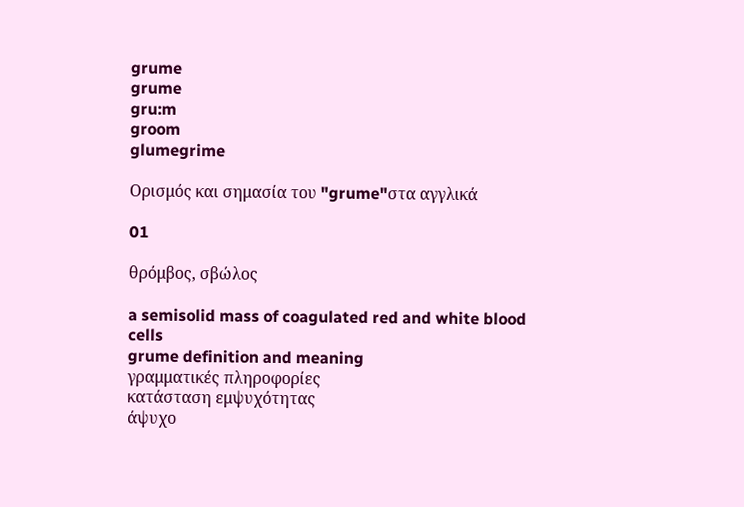grume
grume
gru:m
groom
glumegrime

Ορισμός και σημασία του "grume"στα αγγλικά

01

θρόμβος, σβώλος

a semisolid mass of coagulated red and white blood cells
grume definition and meaning
γραμματικές πληροφορίες
κατάσταση εμψυχότητας
άψυχο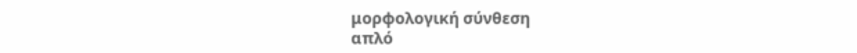μορφολογική σύνθεση
απλό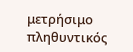μετρήσιμο
πληθυντικός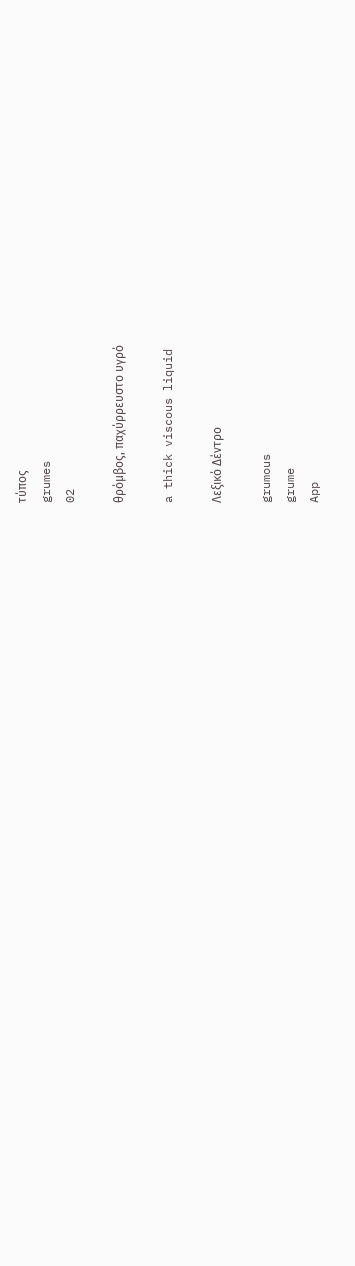τύπος
grumes
02

θρόμβος, παχύρρευστο υγρό

a thick viscous liquid

Λεξικό Δέντρο

grumous
grume
App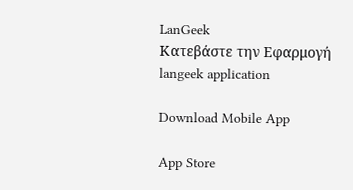LanGeek
Κατεβάστε την Εφαρμογή
langeek application

Download Mobile App

App Store